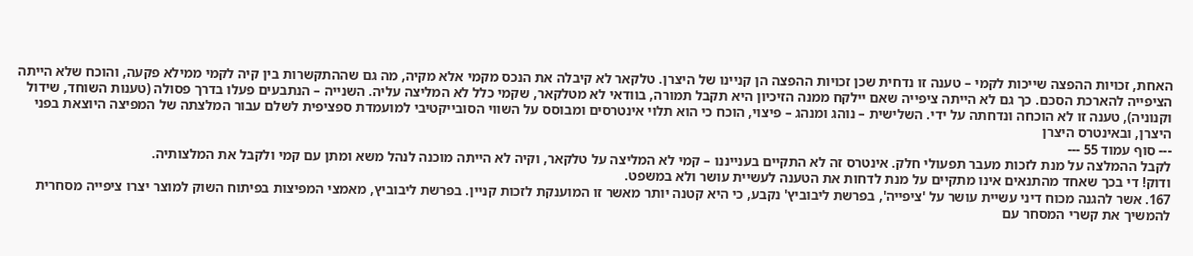האחת, זכויות ההפצה שייכות לקמי – טענה זו נדחית שכן זכויות ההפצה הן קניינו של היצרן. טלקאר לא קיבלה את הנכס מקמי אלא מקיה, מה גם שההתקשרות בין קיה לקמי ממילא פקעה, והוכח שלא הייתה הציפייה להארכת הסכם. כך גם לא הייתה ציפייה שאם יילקח ממנה הזיכיון היא תקבל תמורה, בוודאי לא מטלקאר, שקמי כלל לא המליצה עליה. השנייה – הנתבעים פעלו בדרך פסולה (טענות השוחד, שידול וקנוניה), טענה זו לא הוכחה ונדחתה על ידי. השלישית – נוהג ומנהג – פיצוי, הוכח כי הוא תלוי אינטרסים ומבוסס על השווי הסובייקטיבי למועמדת ספציפית לשלם עבור המלצתה של המפיצה היוצאת בפני היצרן, ובאינטרס היצרן
--- סוף עמוד 55 ---
לקבל ההמלצה על מנת לזכות מעבר תפעולי חלק. אינטרס זה לא התקיים בענייננו – קמי לא המליצה על טלקאר, וקיה לא הייתה מוכנה לנהל משא ומתן עם קמי ולקבל את המלצותיה.
ודוק! די בכך שאחד מהתנאים אינו מתקיים על מנת לדחות את הטענה לעשיית עושר ולא במשפט.
167. אשר להגנה מכוח דיני עשיית עושר על 'ציפייה', בפרשת ליבוביץ' נקבע, כי היא קטנה יותר מאשר זו המוענקת לזכות קניין. בפרשת ליבוביץ, מאמצי המפיצות בפיתוח השוק למוצר יצרו ציפייה מסחרית להמשיך את קשרי המסחר עם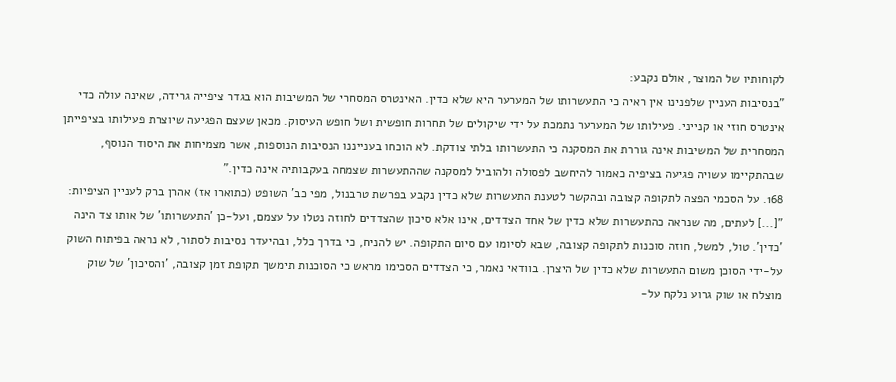לקוחותיו של המוצר, אולם נקבע:
"בנסיבות העניין שלפנינו אין ראיה כי התעשרותו של המערער היא שלא כדין. האינטרס המסחרי של המשיבות הוא בגדר ציפייה גרידה, שאינה עולה כדי אינטרס חוזי או קנייני. פעילותו של המערער נתמכת על ידי שיקולים של תחרות חופשית ושל חופש העיסוק. מכאן שעצם הפגיעה שיוצרת פעילותו בציפייתן המסחרית של המשיבות אינה גוררת את המסקנה כי התעשרותו בלתי צודקת. לא הוכחו בענייננו הנסיבות הנוספות, אשר מצמיחות את היסוד הנוסף, שבהתקיימו עשויה פגיעה בציפיה כאמור להיחשב לפסולה ולהוביל למסקנה שההתעשרות שצמחה בעקבותיה אינה כדין."
168. על הסכמי הפצה לתקופה קצובה ובהקשר לטענת התעשרות שלא כדין נקבע בפרשת טרבנול, מפי כב' השופט (כתוארו אז) אהרן ברק לעניין הציפיות:
"[...] לעתים, מה שנראה כהתעשרות שלא כדין של אחד הצדדים, אינו אלא סיכון שהצדדים לחוזה נטלו על עצמם, ועל-כן 'התעשרותו' של אותו צד הינה 'כדין'. טול, למשל, חוזה סוכנות לתקופה קצובה, שבא לסיומו עם סיום התקופה. יש להניח, כי בדרך כלל, ובהיעדר נסיבות לסתור, לא נראה בפיתוח השוק על-ידי הסוכן משום התעשרות שלא כדין של היצרן. בוודאי נאמר, כי הצדדים הסכימו מראש כי הסוכנות תימשך תקופת זמן קצובה, 'והסיכון' של שוק מוצלח או שוק גרוע נלקח על-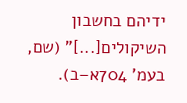ידיהם בחשבון השיקולים[...]" (שם, בעמ' 704א–ב).